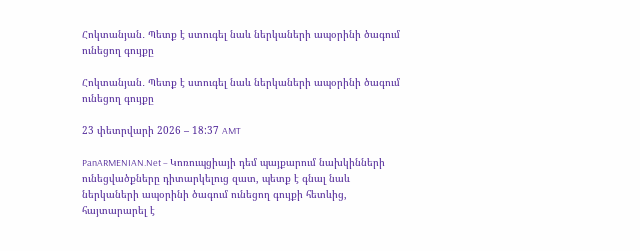Հոկտանյան․ Պետք է ստուգել նաև ներկաների ապօրինի ծագում ունեցող գույքը

Հոկտանյան․ Պետք է ստուգել նաև ներկաների ապօրինի ծագում ունեցող գույքը

23 փետրվարի 2026 – 18:37 AMT

PanARMENIAN.Net – Կոռուպցիայի դեմ պայքարում նախկինների ունեցվածքները դիտարկելուց զատ, պետք է գնալ նաև ներկաների ապօրինի ծագում ունեցող գույքի հետևից, հայտարարել է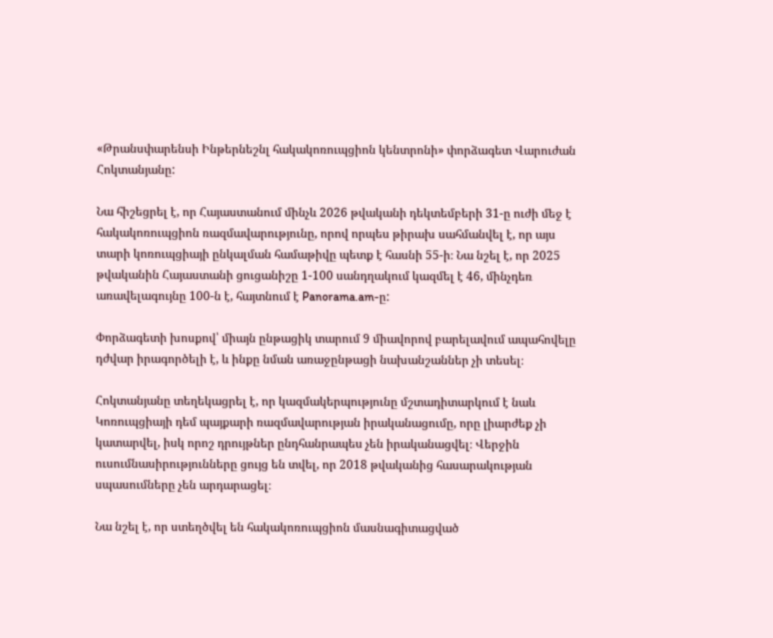«Թրանսփարենսի Ինթերնեշնլ հակակոռուպցիոն կենտրոնի» փորձագետ Վարուժան Հոկտանյանը:

Նա հիշեցրել է, որ Հայաստանում մինչև 2026 թվականի դեկտեմբերի 31-ը ուժի մեջ է հակակոռուպցիոն ռազմավարությունը, որով որպես թիրախ սահմանվել է, որ այս տարի կոռուպցիայի ընկալման համաթիվը պետք է հասնի 55-ի։ Նա նշել է, որ 2025 թվականին Հայաստանի ցուցանիշը 1-100 սանդղակում կազմել է 46, մինչդեռ առավելագույնը 100-ն է, հայտնում է Panorama.am-ը:

Փորձագետի խոսքով՝ միայն ընթացիկ տարում 9 միավորով բարելավում ապահովելը դժվար իրագործելի է, և ինքը նման առաջընթացի նախանշաններ չի տեսել։

Հոկտանյանը տեղեկացրել է, որ կազմակերպությունը մշտադիտարկում է նաև Կոռուպցիայի դեմ պայքարի ռազմավարության իրականացումը, որը լիարժեք չի կատարվել, իսկ որոշ դրույթներ ընդհանրապես չեն իրականացվել։ Վերջին ուսումնասիրությունները ցույց են տվել, որ 2018 թվականից հասարակության սպասումները չեն արդարացել։

Նա նշել է, որ ստեղծվել են հակակոռուպցիոն մասնագիտացված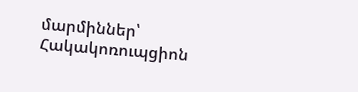մարմիններ՝ Հակակոռուպցիոն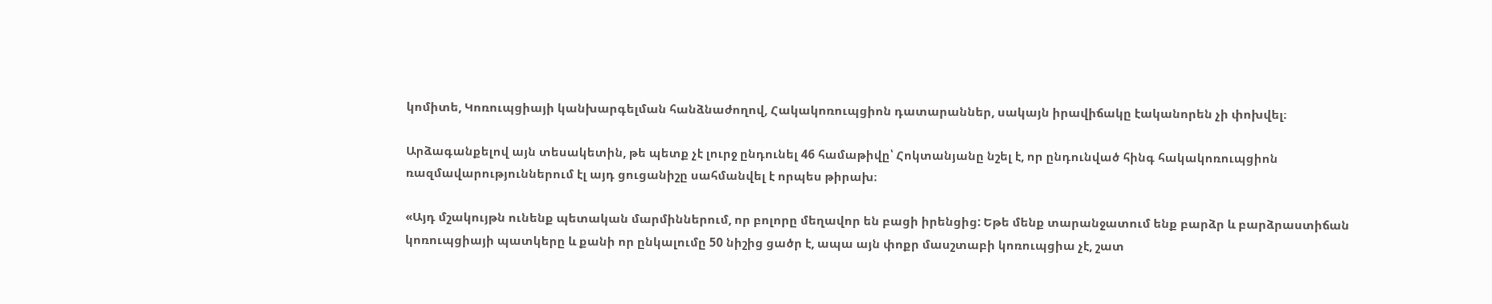կոմիտե, Կոռուպցիայի կանխարգելման հանձնաժողով, Հակակոռուպցիոն դատարաններ, սակայն իրավիճակը էականորեն չի փոխվել։

Արձագանքելով այն տեսակետին, թե պետք չէ լուրջ ընդունել 46 համաթիվը՝ Հոկտանյանը նշել է, որ ընդունված հինգ հակակոռուպցիոն ռազմավարություններում էլ այդ ցուցանիշը սահմանվել է որպես թիրախ։

«Այդ մշակույթն ունենք պետական մարմիններում, որ բոլորը մեղավոր են բացի իրենցից: Եթե մենք տարանջատում ենք բարձր և բարձրաստիճան կոռուպցիայի պատկերը և քանի որ ընկալումը 50 նիշից ցածր է, ապա այն փոքր մասշտաբի կոռուպցիա չէ, շատ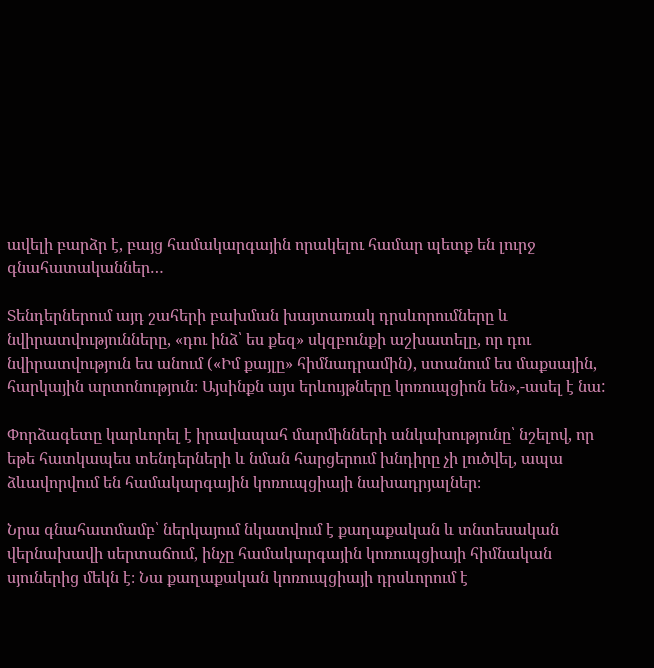ավելի բարձր է, բայց համակարգային որակելու համար պետք են լուրջ գնահատականներ…

Տենդերներում այդ շահերի բախման խայտառակ դրսևորումները և նվիրատվությունները, «դու ինձ՝ ես քեզ» սկզբունքի աշխատելը, որ դու նվիրատվություն ես անում («Իմ քայլը» հիմնադրամին), ստանում ես մաքսային, հարկային արտոնություն։ Այսինքն այս երևույթները կոռուպցիոն են»,-ասել է նա:

Փորձագետը կարևորել է իրավապահ մարմինների անկախությունը՝ նշելով, որ եթե հատկապես տենդերների և նման հարցերում խնդիրը չի լուծվել, ապա ձևավորվում են համակարգային կոռուպցիայի նախադրյալներ։

Նրա գնահատմամբ՝ ներկայում նկատվում է քաղաքական և տնտեսական վերնախավի սերտաճում, ինչը համակարգային կոռուպցիայի հիմնական սյուներից մեկն է։ Նա քաղաքական կոռուպցիայի դրսևորում է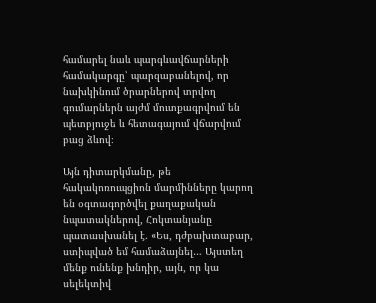համարել նաև պարգևավճարների համակարգը՝ պարզաբանելով, որ նախկինում ծրարներով տրվող գումարներն այժմ մուտքագրվում են պետբյուջե և հետագայում վճարվում բաց ձևով։

Այն դիտարկմանը, թե հակակոռուպցիոն մարմինները կարող են օգտագործվել քաղաքական նպատակներով, Հոկտանյանը պատասխանել է. «Ես, դժբախտաբար, ստիպված եմ համաձայնել… Այստեղ մենք ունենք խնդիր, այն, որ կա սելեկտիվ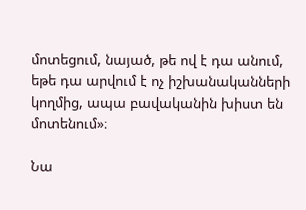մոտեցում, նայած, թե ով է դա անում, եթե դա արվում է ոչ իշխանականների կողմից, ապա բավականին խիստ են մոտենում»։

Նա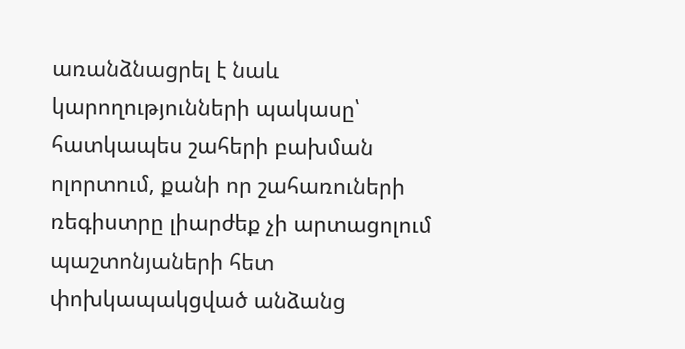առանձնացրել է նաև կարողությունների պակասը՝ հատկապես շահերի բախման ոլորտում, քանի որ շահառուների ռեգիստրը լիարժեք չի արտացոլում պաշտոնյաների հետ փոխկապակցված անձանց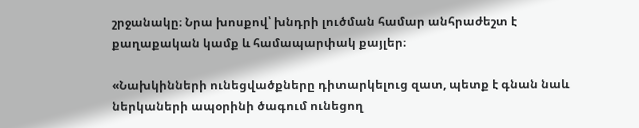շրջանակը։ Նրա խոսքով՝ խնդրի լուծման համար անհրաժեշտ է քաղաքական կամք և համապարփակ քայլեր։

«Նախկինների ունեցվածքները դիտարկելուց զատ, պետք է գնան նաև ներկաների ապօրինի ծագում ունեցող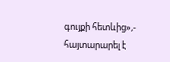գույքի հետևից»,- հայտարարել է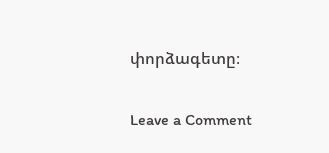փորձագետը։

Leave a Comment